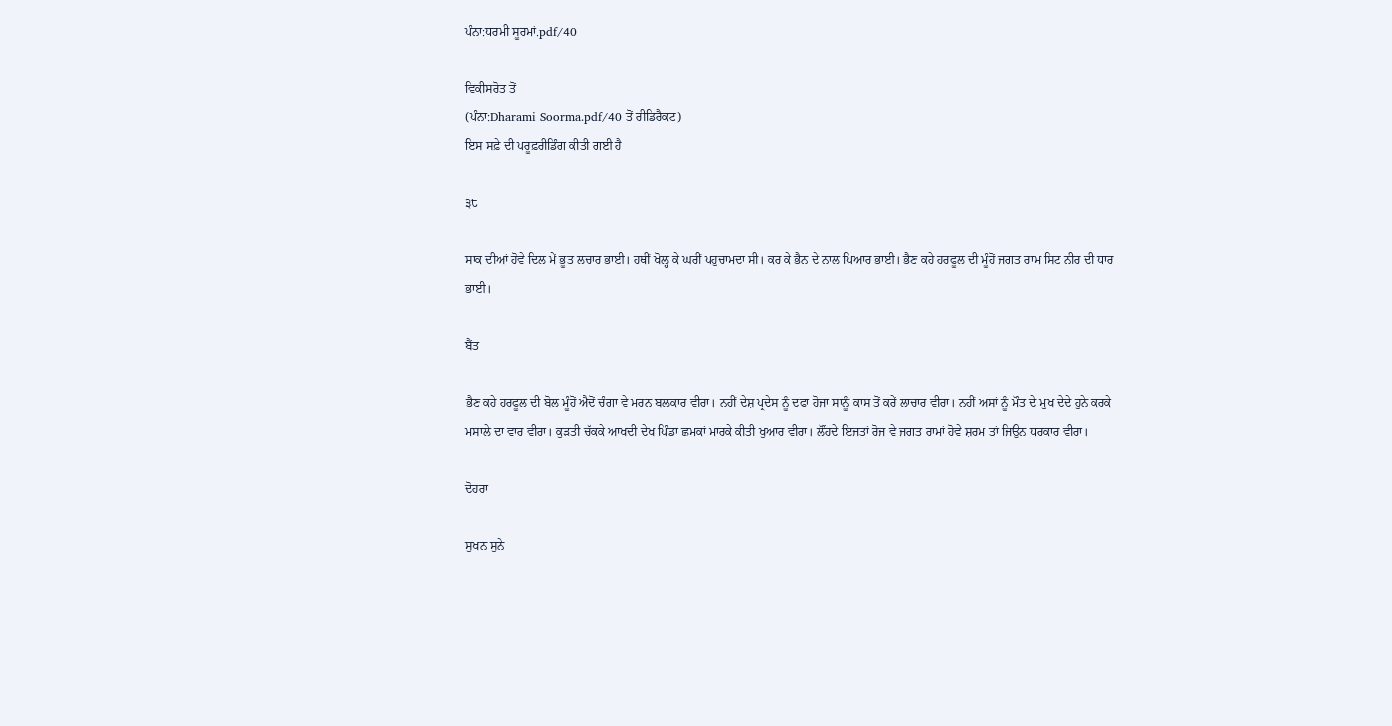ਪੰਨਾ:ਧਰਮੀ ਸੂਰਮਾਂ.pdf/40

ਵਿਕੀਸਰੋਤ ਤੋਂ
(ਪੰਨਾ:Dharami Soorma.pdf/40 ਤੋਂ ਰੀਡਿਰੈਕਟ)
ਇਸ ਸਫ਼ੇ ਦੀ ਪਰੂਫ਼ਰੀਡਿੰਗ ਕੀਤੀ ਗਈ ਹੈ

੩੮

ਸਾਕ ਦੀਆਂ ਹੋਵੇ ਦਿਲ ਮੇਂ ਭੂਤ ਲਚਾਰ ਭਾਈ। ਹਥੀਂ ਖੋਲ੍ਹ ਕੇ ਘਰੀਂ ਪਹੁਚਾਮਦਾ ਸੀ। ਕਰ ਕੇ ਭੈਨ ਦੇ ਨਾਲ ਪਿਆਰ ਭਾਈ। ਭੈਣ ਕਹੇ ਹਰਫੂਲ ਦੀ ਮੂੰਹੋਂ ਜਗਤ ਰਾਮ ਸਿਟ ਨੀਰ ਦੀ ਧਾਰ ਭਾਈ।

ਬੈਂਤ

ਭੈਣ ਕਹੇ ਹਰਫੂਲ ਦੀ ਬੋਲ ਮੂੰਹੋਂ ਐਦੋਂ ਚੰਗਾ ਵੇ ਮਰਨ ਬਲਕਾਰ ਵੀਰਾ। ਨਹੀਂ ਦੇਸ਼ ਪ੍ਰਦੇਸ ਨੂੰ ਦਫਾ ਹੋਜਾ ਸਾਨੂੰ ਕਾਸ ਤੋਂ ਕਰੇਂ ਲਾਚਾਰ ਵੀਰਾ। ਨਹੀਂ ਅਸਾਂ ਨੂੰ ਮੌਤ ਦੇ ਮੁਖ ਦੇਦੇ ਹੁਨੇ ਕਰਕੇ ਮਸਾਲੇ ਦਾ ਵਾਰ ਵੀਰਾ। ਕੁੜਤੀ ਚੱਕਕੇ ਆਖਦੀ ਦੇਖ ਪਿੰਡਾ ਛਮਕਾਂ ਮਾਰਕੇ ਕੀਤੀ ਖੁਆਰ ਵੀਰਾ। ਲੌਂਹਦੇ ਇਜਤਾਂ ਰੋਜ ਵੇ ਜਗਤ ਰਾਮਾਂ ਹੋਵੇ ਸ਼ਰਮ ਤਾਂ ਜਿਉਨ ਧਰਕਾਰ ਵੀਰਾ।

ਦੋਹਰਾ

ਸੁਖਨ ਸੁਨੇ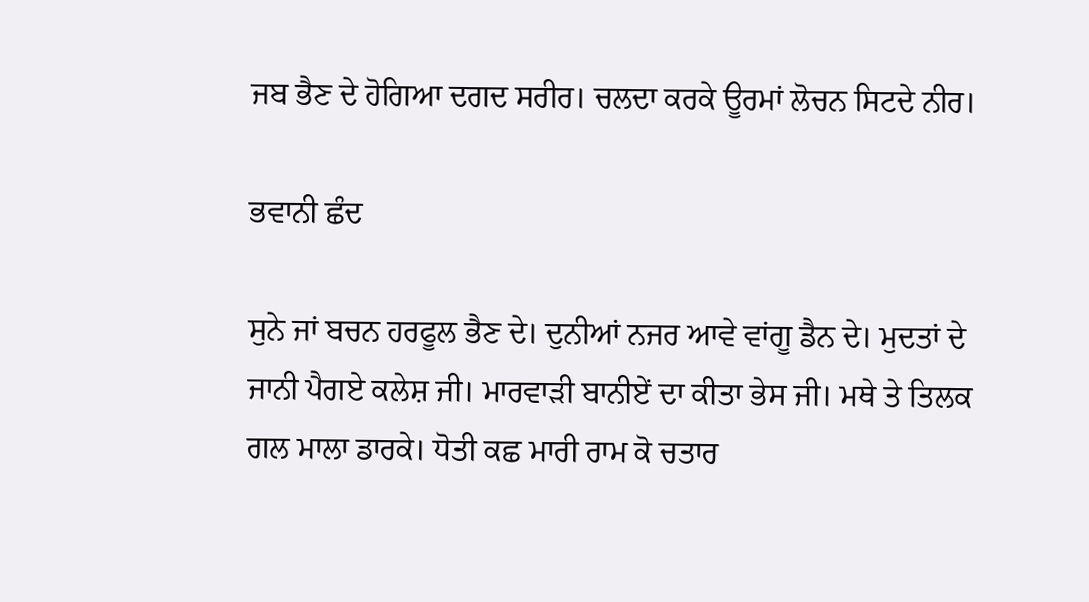ਜਬ ਭੈਣ ਦੇ ਹੋਗਿਆ ਦਗਦ ਸਰੀਰ। ਚਲਦਾ ਕਰਕੇ ਊਰਮਾਂ ਲੋਚਨ ਸਿਟਦੇ ਨੀਰ।

ਭਵਾਨੀ ਛੰਦ

ਸੁਨੇ ਜਾਂ ਬਚਨ ਹਰਫੂਲ ਭੈਣ ਦੇ। ਦੁਨੀਆਂ ਨਜਰ ਆਵੇ ਵਾਂਗੂ ਡੈਨ ਦੇ। ਮੁਦਤਾਂ ਦੇ ਜਾਨੀ ਪੈਗਏ ਕਲੇਸ਼ ਜੀ। ਮਾਰਵਾੜੀ ਬਾਨੀਏਂ ਦਾ ਕੀਤਾ ਭੇਸ ਜੀ। ਮਥੇ ਤੇ ਤਿਲਕ ਗਲ ਮਾਲਾ ਡਾਰਕੇ। ਧੋਤੀ ਕਛ ਮਾਰੀ ਰਾਮ ਕੋ ਚਤਾਰ